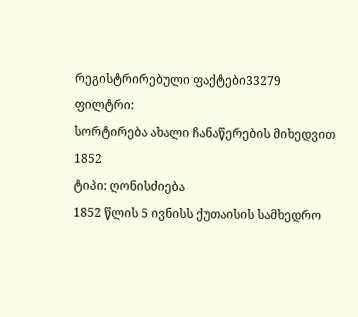რეგისტრირებული ფაქტები33279
ფილტრი:
სორტირება ახალი ჩანაწერების მიხედვით
1852
ტიპი: ღონისძიება
1852 წლის 5 ივნისს ქუთაისის სამხედრო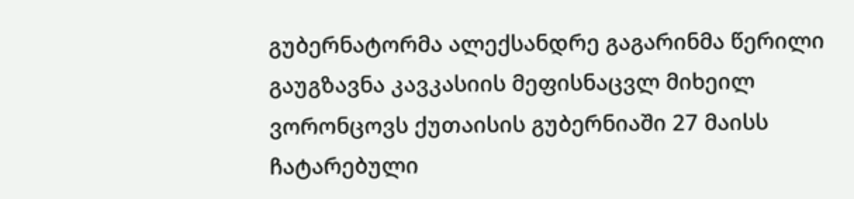გუბერნატორმა ალექსანდრე გაგარინმა წერილი გაუგზავნა კავკასიის მეფისნაცვლ მიხეილ ვორონცოვს ქუთაისის გუბერნიაში 27 მაისს ჩატარებული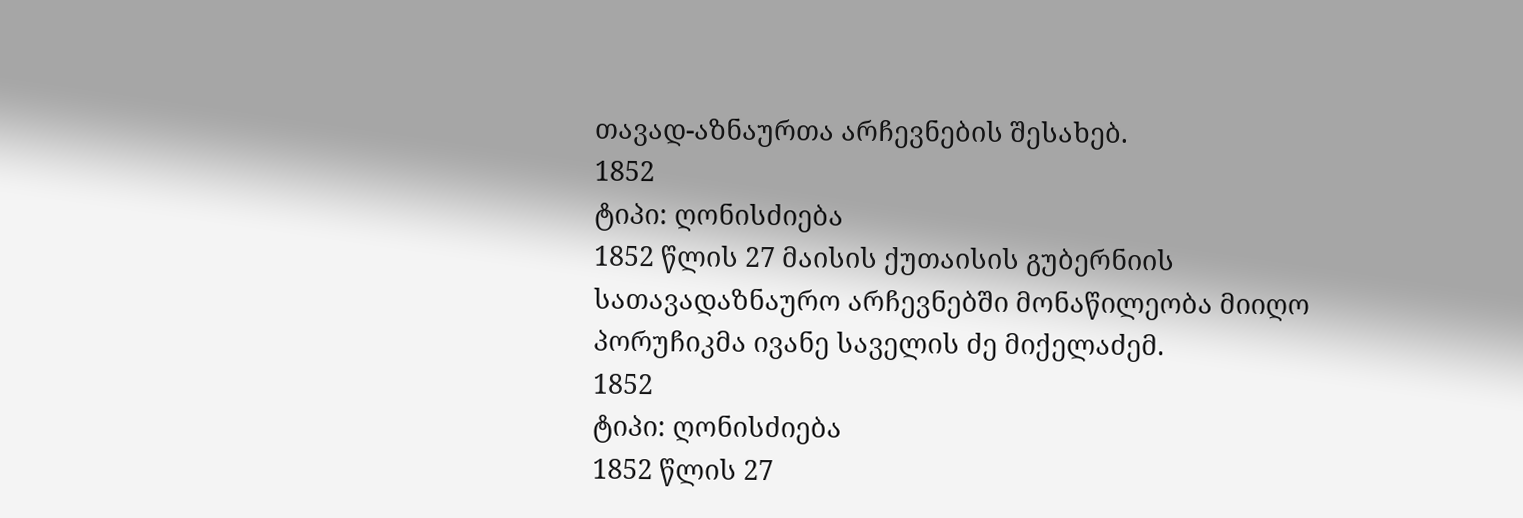თავად-აზნაურთა არჩევნების შესახებ.
1852
ტიპი: ღონისძიება
1852 წლის 27 მაისის ქუთაისის გუბერნიის სათავადაზნაურო არჩევნებში მონაწილეობა მიიღო პორუჩიკმა ივანე საველის ძე მიქელაძემ.
1852
ტიპი: ღონისძიება
1852 წლის 27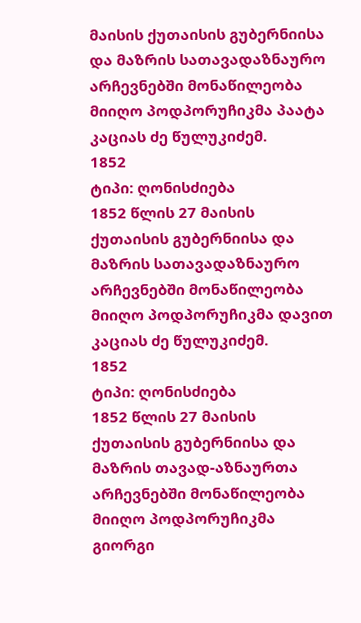მაისის ქუთაისის გუბერნიისა და მაზრის სათავადაზნაურო არჩევნებში მონაწილეობა მიიღო პოდპორუჩიკმა პაატა კაციას ძე წულუკიძემ.
1852
ტიპი: ღონისძიება
1852 წლის 27 მაისის ქუთაისის გუბერნიისა და მაზრის სათავადაზნაურო არჩევნებში მონაწილეობა მიიღო პოდპორუჩიკმა დავით კაციას ძე წულუკიძემ.
1852
ტიპი: ღონისძიება
1852 წლის 27 მაისის ქუთაისის გუბერნიისა და მაზრის თავად-აზნაურთა არჩევნებში მონაწილეობა მიიღო პოდპორუჩიკმა გიორგი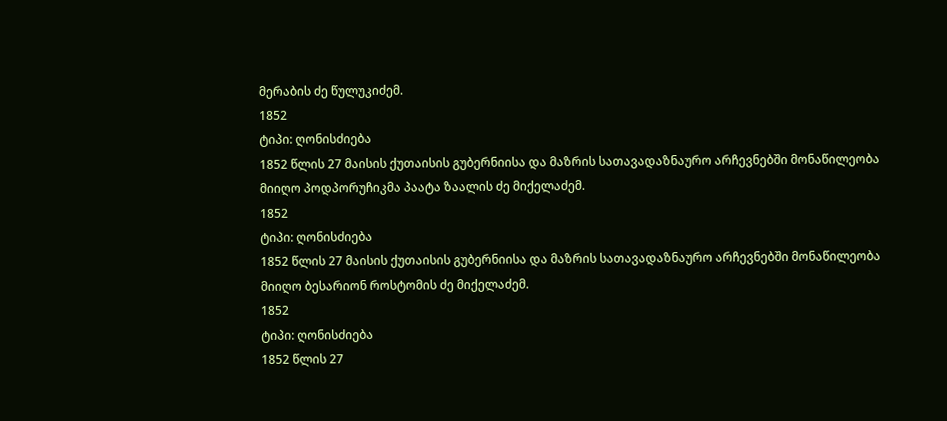მერაბის ძე წულუკიძემ.
1852
ტიპი: ღონისძიება
1852 წლის 27 მაისის ქუთაისის გუბერნიისა და მაზრის სათავადაზნაურო არჩევნებში მონაწილეობა მიიღო პოდპორუჩიკმა პაატა ზაალის ძე მიქელაძემ.
1852
ტიპი: ღონისძიება
1852 წლის 27 მაისის ქუთაისის გუბერნიისა და მაზრის სათავადაზნაურო არჩევნებში მონაწილეობა მიიღო ბესარიონ როსტომის ძე მიქელაძემ.
1852
ტიპი: ღონისძიება
1852 წლის 27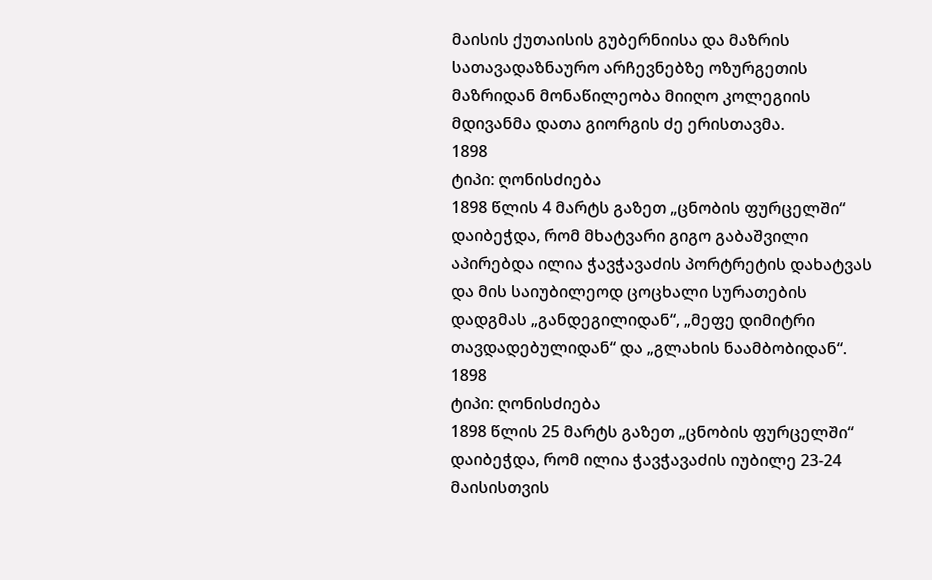მაისის ქუთაისის გუბერნიისა და მაზრის სათავადაზნაურო არჩევნებზე ოზურგეთის მაზრიდან მონაწილეობა მიიღო კოლეგიის მდივანმა დათა გიორგის ძე ერისთავმა.
1898
ტიპი: ღონისძიება
1898 წლის 4 მარტს გაზეთ „ცნობის ფურცელში“ დაიბეჭდა, რომ მხატვარი გიგო გაბაშვილი აპირებდა ილია ჭავჭავაძის პორტრეტის დახატვას და მის საიუბილეოდ ცოცხალი სურათების დადგმას „განდეგილიდან“, „მეფე დიმიტრი თავდადებულიდან“ და „გლახის ნაამბობიდან“.
1898
ტიპი: ღონისძიება
1898 წლის 25 მარტს გაზეთ „ცნობის ფურცელში“ დაიბეჭდა, რომ ილია ჭავჭავაძის იუბილე 23-24 მაისისთვის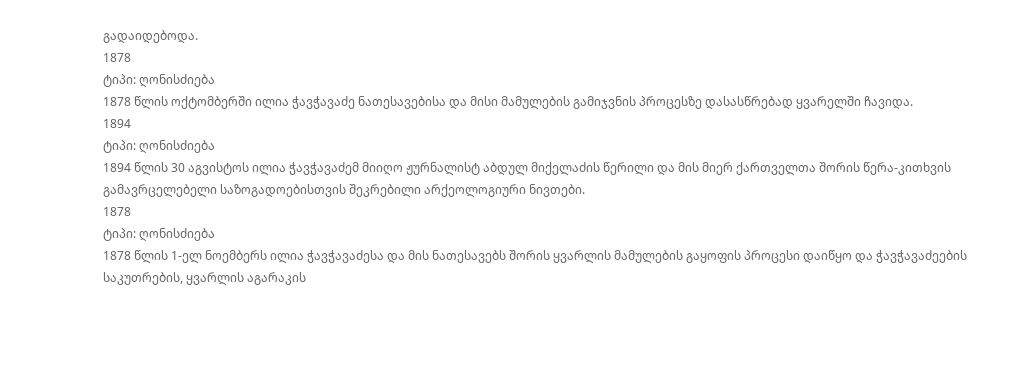გადაიდებოდა.
1878
ტიპი: ღონისძიება
1878 წლის ოქტომბერში ილია ჭავჭავაძე ნათესავებისა და მისი მამულების გამიჯვნის პროცესზე დასასწრებად ყვარელში ჩავიდა.
1894
ტიპი: ღონისძიება
1894 წლის 30 აგვისტოს ილია ჭავჭავაძემ მიიღო ჟურნალისტ აბდულ მიქელაძის წერილი და მის მიერ ქართველთა შორის წერა-კითხვის გამავრცელებელი საზოგადოებისთვის შეკრებილი არქეოლოგიური ნივთები.
1878
ტიპი: ღონისძიება
1878 წლის 1-ელ ნოემბერს ილია ჭავჭავაძესა და მის ნათესავებს შორის ყვარლის მამულების გაყოფის პროცესი დაიწყო და ჭავჭავაძეების საკუთრების, ყვარლის აგარაკის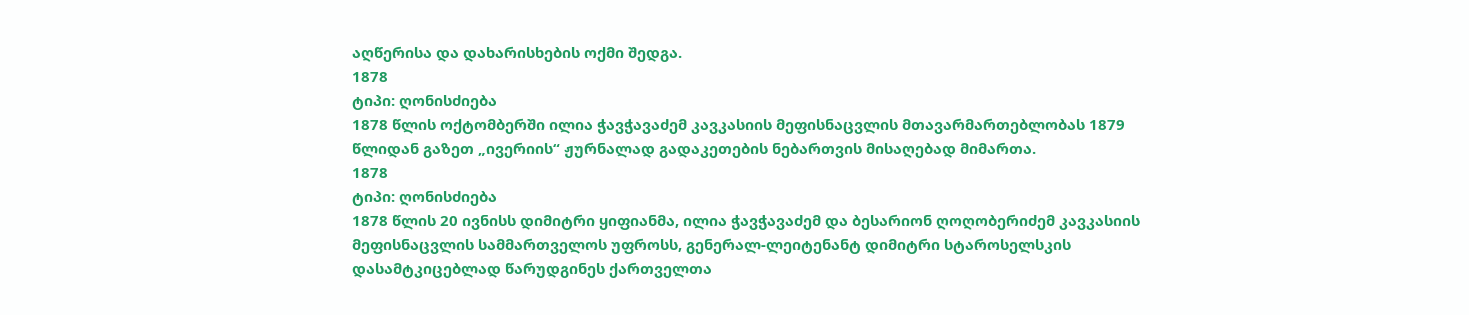აღწერისა და დახარისხების ოქმი შედგა.
1878
ტიპი: ღონისძიება
1878 წლის ოქტომბერში ილია ჭავჭავაძემ კავკასიის მეფისნაცვლის მთავარმართებლობას 1879 წლიდან გაზეთ „ივერიის“ ჟურნალად გადაკეთების ნებართვის მისაღებად მიმართა.
1878
ტიპი: ღონისძიება
1878 წლის 20 ივნისს დიმიტრი ყიფიანმა, ილია ჭავჭავაძემ და ბესარიონ ღოღობერიძემ კავკასიის მეფისნაცვლის სამმართველოს უფროსს, გენერალ-ლეიტენანტ დიმიტრი სტაროსელსკის დასამტკიცებლად წარუდგინეს ქართველთა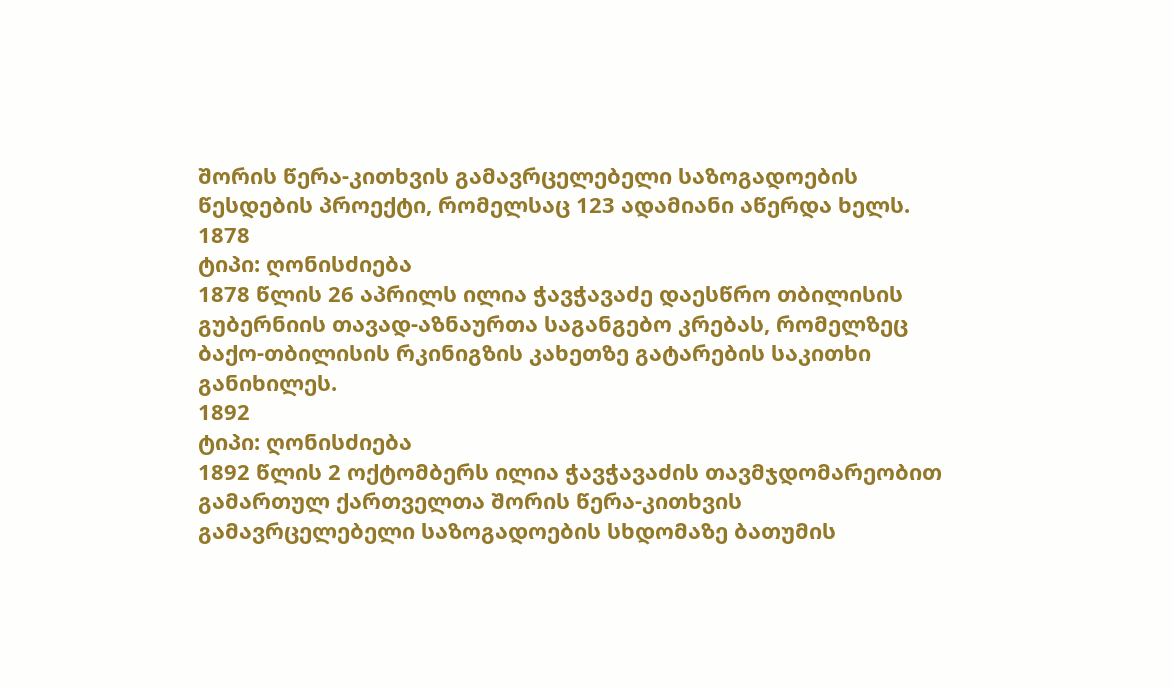შორის წერა-კითხვის გამავრცელებელი საზოგადოების წესდების პროექტი, რომელსაც 123 ადამიანი აწერდა ხელს.
1878
ტიპი: ღონისძიება
1878 წლის 26 აპრილს ილია ჭავჭავაძე დაესწრო თბილისის გუბერნიის თავად-აზნაურთა საგანგებო კრებას, რომელზეც ბაქო-თბილისის რკინიგზის კახეთზე გატარების საკითხი განიხილეს.
1892
ტიპი: ღონისძიება
1892 წლის 2 ოქტომბერს ილია ჭავჭავაძის თავმჯდომარეობით გამართულ ქართველთა შორის წერა-კითხვის გამავრცელებელი საზოგადოების სხდომაზე ბათუმის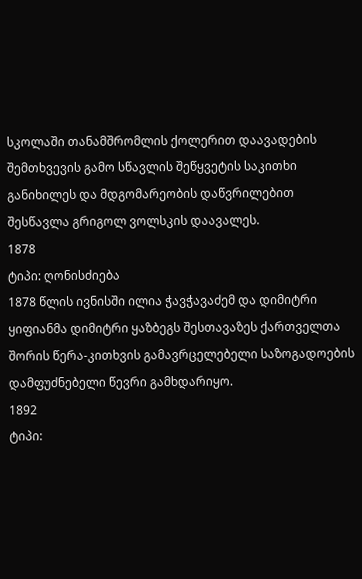სკოლაში თანამშრომლის ქოლერით დაავადების შემთხვევის გამო სწავლის შეწყვეტის საკითხი განიხილეს და მდგომარეობის დაწვრილებით შესწავლა გრიგოლ ვოლსკის დაავალეს.
1878
ტიპი: ღონისძიება
1878 წლის ივნისში ილია ჭავჭავაძემ და დიმიტრი ყიფიანმა დიმიტრი ყაზბეგს შესთავაზეს ქართველთა შორის წერა-კითხვის გამავრცელებელი საზოგადოების დამფუძნებელი წევრი გამხდარიყო.
1892
ტიპი: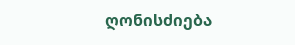ღონისძიება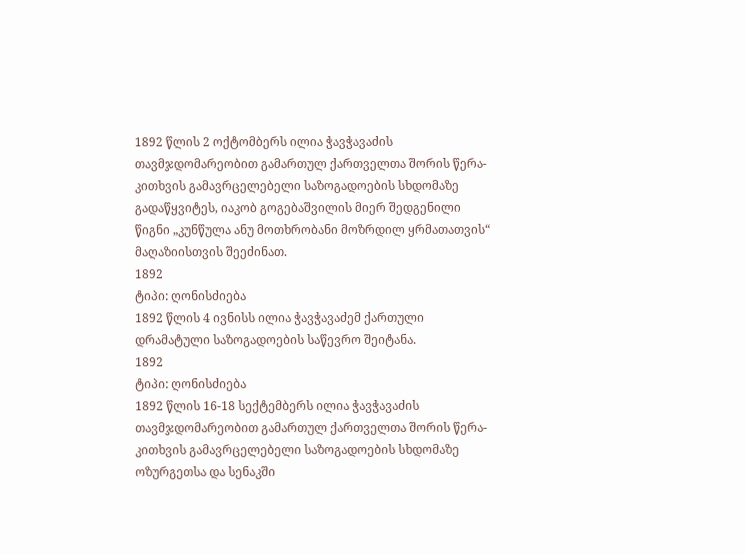1892 წლის 2 ოქტომბერს ილია ჭავჭავაძის თავმჯდომარეობით გამართულ ქართველთა შორის წერა-კითხვის გამავრცელებელი საზოგადოების სხდომაზე გადაწყვიტეს, იაკობ გოგებაშვილის მიერ შედგენილი წიგნი „კუნწულა ანუ მოთხრობანი მოზრდილ ყრმათათვის“ მაღაზიისთვის შეეძინათ.
1892
ტიპი: ღონისძიება
1892 წლის 4 ივნისს ილია ჭავჭავაძემ ქართული დრამატული საზოგადოების საწევრო შეიტანა.
1892
ტიპი: ღონისძიება
1892 წლის 16-18 სექტემბერს ილია ჭავჭავაძის თავმჯდომარეობით გამართულ ქართველთა შორის წერა-კითხვის გამავრცელებელი საზოგადოების სხდომაზე ოზურგეთსა და სენაკში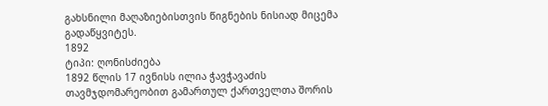გახსნილი მაღაზიებისთვის წიგნების ნისიად მიცემა გადაწყვიტეს.
1892
ტიპი: ღონისძიება
1892 წლის 17 ივნისს ილია ჭავჭავაძის თავმჯდომარეობით გამართულ ქართველთა შორის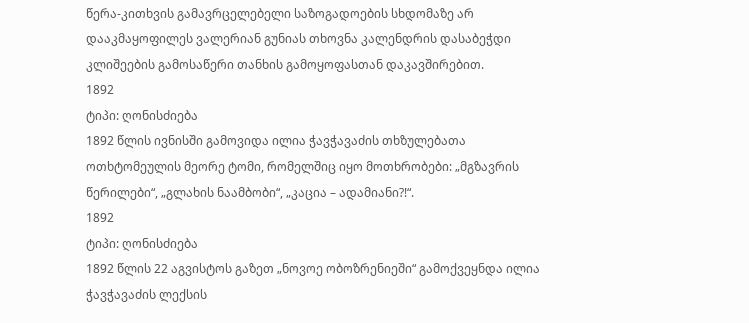წერა-კითხვის გამავრცელებელი საზოგადოების სხდომაზე არ დააკმაყოფილეს ვალერიან გუნიას თხოვნა კალენდრის დასაბეჭდი კლიშეების გამოსაწერი თანხის გამოყოფასთან დაკავშირებით.
1892
ტიპი: ღონისძიება
1892 წლის ივნისში გამოვიდა ილია ჭავჭავაძის თხზულებათა ოთხტომეულის მეორე ტომი, რომელშიც იყო მოთხრობები: „მგზავრის წერილები“, „გლახის ნაამბობი“, „კაცია – ადამიანი?!“.
1892
ტიპი: ღონისძიება
1892 წლის 22 აგვისტოს გაზეთ „ნოვოე ობოზრენიეში“ გამოქვეყნდა ილია ჭავჭავაძის ლექსის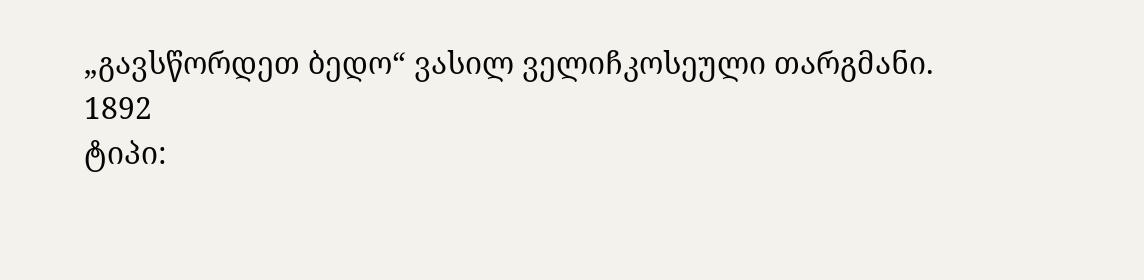„გავსწორდეთ ბედო“ ვასილ ველიჩკოსეული თარგმანი.
1892
ტიპი: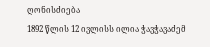ღონისძიება
1892 წლის 12 ივლისს ილია ჭავჭავაძემ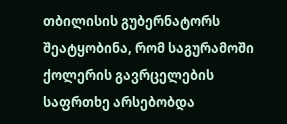თბილისის გუბერნატორს შეატყობინა, რომ საგურამოში ქოლერის გავრცელების საფრთხე არსებობდა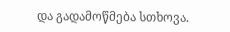და გადამოწმება სთხოვა.